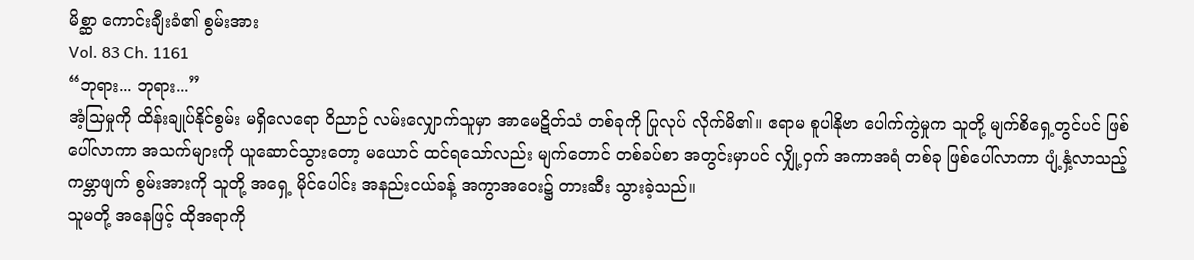မိစ္ဆာ ကောင်းချီးခံ၏ စွမ်းအား
Vol. 83 Ch. 1161
“ဘုရား... ဘုရား...”
အံ့သြမှုကို ထိန်းချုပ်နိုင်စွမ်း မရှိလေရော ဝိညာဉ် လမ်းလျှောက်သူမှာ အာမေဋိတ်သံ တစ်ခုကို ပြုလုပ် လိုက်မိ၏။ ဧရာမ စူပါနိုဗာ ပေါက်ကွဲမှုက သူတို့ မျက်စိရှေ့တွင်ပင် ဖြစ်ပေါ်လာကာ အသက်များကို ယူဆောင်သွားတော့ မယောင် ထင်ရသော်လည်း မျက်တောင် တစ်ခပ်စာ အတွင်းမှာပင် လျှို့ဝှက် အကာအရံ တစ်ခု ဖြစ်ပေါ်လာကာ ပျံ့နှံ့လာသည့် ကမ္ဘာဖျက် စွမ်းအားကို သူတို့ အရှေ့ မိုင်ပေါင်း အနည်းငယ်ခန့် အကွာအဝေး၌ တားဆီး သွားခဲ့သည်။
သူမတို့ အနေဖြင့် ထိုအရာကို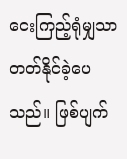ငေးကြည့်ရုံမျှသာ တတ်နိုင်ခဲ့ပေသည်။ ဖြစ်ပျက်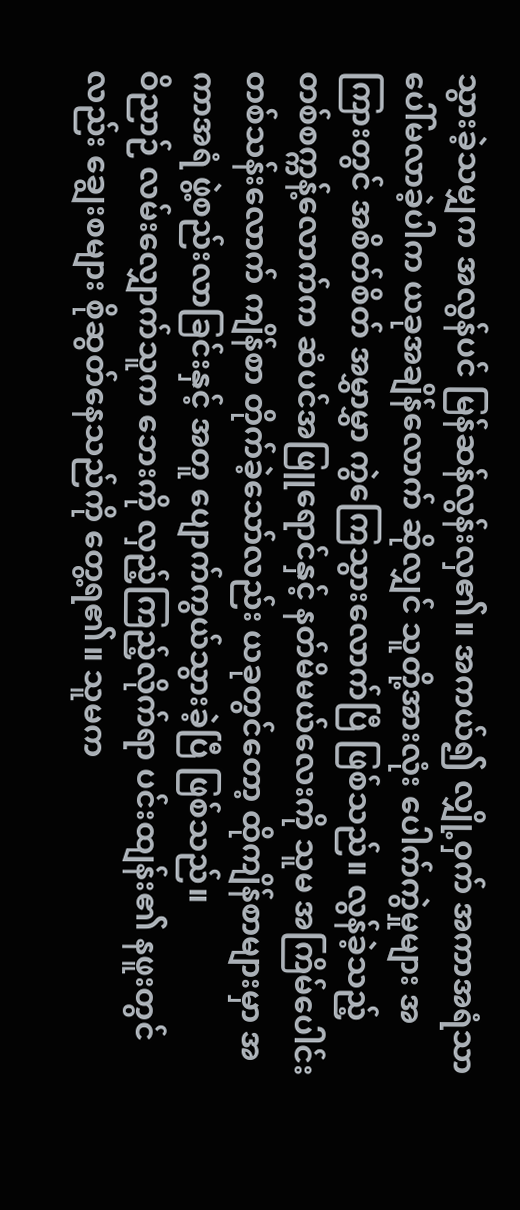သွားခဲ့သမျှက အလွန်ပင် မြန်ဆန်လွန်းလှ၏။ အကယ်၍ လျှို့ဝှက် အကာအရံသာ ပေါ်မလာခဲ့ပါက ယခုအချိန်လောက် ဆိုလျှင် သူတို့အားလုံး ပေါက်ကွဲမှုများ အကြားတွင် အစိတ်စိတ် အမွှာမွှာ ကွဲကြေသွားလောက်ပြီ ဖြစ်သည်။ လွန်ခဲ့သည့် တစ်စက္ကန့်လောက်က ဆံပင်အဖြူရောင်နှင့် နတ်မိမယ်လေးကို သူမ အကြိမ်ပေါင်း တစ်သန်းလောက် ကျိန်စာ တိုက်ခဲ့သော်လည်း ယခုတွင်တော့ ထိုကျိန်စာများမှာ အကာအရံ ဖွဲ့စည်းလာခြင်းနှင့် အတူ ပျောက်ကွယ်သွားခဲ့ပြီ ဖြစ်သည်။
ဝိညာဉ် လမ်းလျှောက်သူက ဘေးကို လှည့်ကြည့်လိုက်ရာ ပင်းထျန်း၏ နဖူးတွင်လည်း ချွေးစများ စိုဆွတ်နေသည်ကို တွေ့ရ၏။ သူမက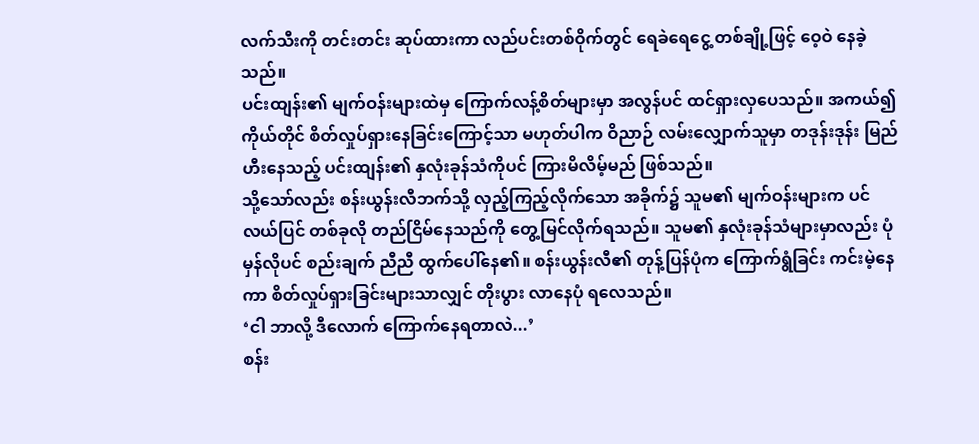လက်သီးကို တင်းတင်း ဆုပ်ထားကာ လည်ပင်းတစ်ဝိုက်တွင် ရေခဲရေငွေ့ တစ်ချို့ဖြင့် ဝေ့ဝဲ နေခဲ့သည်။
ပင်းထျန်း၏ မျက်ဝန်းများထဲမှ ကြောက်လန့်စိတ်များမှာ အလွန်ပင် ထင်ရှားလှပေသည်။ အကယ်၍ ကိုယ်တိုင် စိတ်လှုပ်ရှားနေခြင်းကြောင့်သာ မဟုတ်ပါက ဝိညာဉ် လမ်းလျှောက်သူမှာ တဒုန်းဒုန်း မြည်ဟီးနေသည့် ပင်းထျန်း၏ နှလုံးခုန်သံကိုပင် ကြားမိလိမ့်မည် ဖြစ်သည်။
သို့သော်လည်း စန်းယွန်းလီဘက်သို့ လှည့်ကြည့်လိုက်သော အခိုက်၌ သူမ၏ မျက်ဝန်းများက ပင်လယ်ပြင် တစ်ခုလို တည်ငြိမ်နေသည်ကို တွေ့မြင်လိုက်ရသည်။ သူမ၏ နှလုံးခုန်သံများမှာလည်း ပုံမှန်လိုပင် စည်းချက် ညီညီ ထွက်ပေါ်နေ၏။ စန်းယွန်းလီ၏ တုန့်ပြန်ပုံက ကြောက်ရွံခြင်း ကင်းမဲ့နေကာ စိတ်လှုပ်ရှားခြင်းများသာလျှင် တိုးပွား လာနေပုံ ရလေသည်။
‘ငါ ဘာလို့ ဒီလောက် ကြောက်နေရတာလဲ...’
စန်း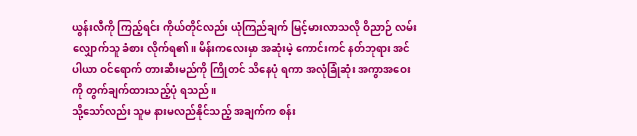ယွန်းလီကို ကြည့်ရင်း ကိုယ်တိုင်လည်း ယုံကြည်ချက် မြင့်မားလာသလို ဝိညာဉ် လမ်းလျှောက်သူ ခံစား လိုက်ရ၏။ မိန်းကလေးမှာ အဆုံးမဲ့ ကောင်းကင် နတ်ဘုရား အင်ပါယာ ဝင်ရောက် တားဆီးမည်ကို ကြိုတင် သိနေပုံ ရကာ အလုံခြုံဆုံး အကွာအဝေးကို တွက်ချက်ထားသည့်ပုံ ရသည်။
သို့သော်လည်း သူမ နားမလည်နိုင်သည့် အချက်က စန်း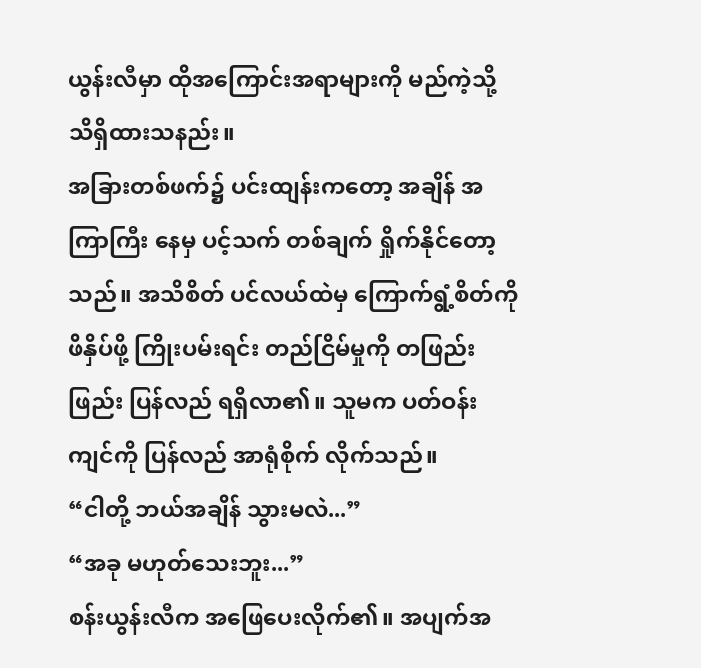ယွန်းလီမှာ ထိုအကြောင်းအရာများကို မည်ကဲ့သို့ သိရှိထားသနည်း။
အခြားတစ်ဖက်၌ ပင်းထျန်းကတော့ အချိန် အကြာကြီး နေမှ ပင့်သက် တစ်ချက် ရှိုက်နိုင်တော့သည်။ အသိစိတ် ပင်လယ်ထဲမှ ကြောက်ရွံ့စိတ်ကို ဖိနှိပ်ဖို့ ကြိုးပမ်းရင်း တည်ငြိမ်မှုကို တဖြည်းဖြည်း ပြန်လည် ရရှိလာ၏။ သူမက ပတ်ဝန်းကျင်ကို ပြန်လည် အာရုံစိုက် လိုက်သည်။
“ငါတို့ ဘယ်အချိန် သွားမလဲ...”
“အခု မဟုတ်သေးဘူး...”
စန်းယွန်းလီက အဖြေပေးလိုက်၏။ အပျက်အ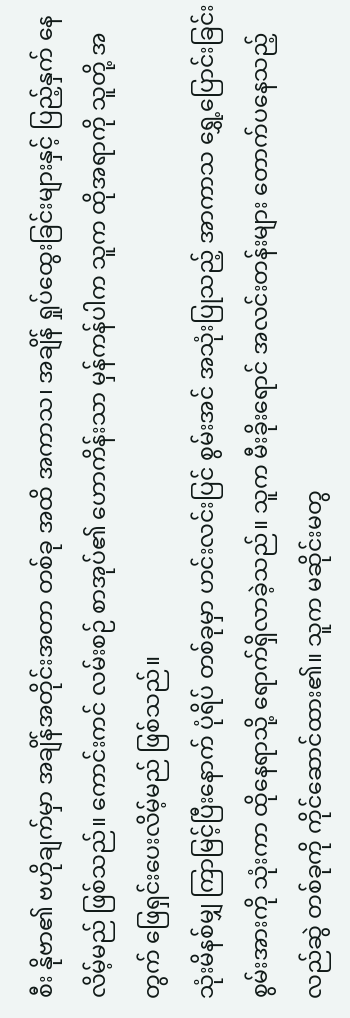စီး နိုဗာ၏ ဗဟိုချက်မှာ အချိန်အတိုင်းအတာ တစ်ခု အထိ အကာသ၊ အချိန် ရှုပ်ထွေးခြင်းများနှင့် ပြည့်နှက် နေလိမ့်မည် ဖြစ်သည်။ ကောင်းကင် လမ်းစဉ် စာအုပ်၏ ဟောကိန်းသာ မှန်ကန်ပါက သူက ထိုအရာကို သူတို့ အတွက် ဖြေရှင်းပေးလိမ့်မည် ဖြစ်သည်။
သုံးမိနစ်မျှ ကြာမြင့်ပြီးနောက် ပုံရိပ် တစ်ခုမှာ ဟင်းလင်းပြင် စွမ်းအင် အသုံးပြုသည့် အာကာသ ရွှေ့ပြောင်းခြင်း စွမ်းအားကို သုံးကာ ထိုနေရာသို့ ရောက်ရှိလာခဲ့သည်။ သူက မီးခိုးရောင် အလင်းတန်းများ တောက်ပနေသည့် လည်ဆွဲ တစ်ခုကို ကိုင်ဆောင်ထား၏။ သူက မဆိုင်းမတွ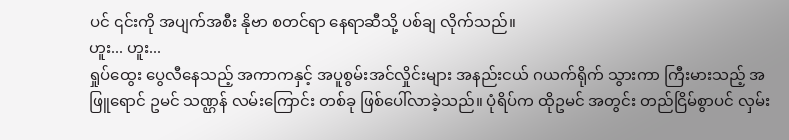ပင် ၎င်းကို အပျက်အစီး နိုဗာ စတင်ရာ နေရာဆီသို့ ပစ်ချ လိုက်သည်။
ဟူး... ဟူး...
ရှုပ်ထွေး ပွေလီနေသည့် အကာကနှင့် အပူစွမ်းအင်လှိုင်းများ အနည်းငယ် ဂယက်ရိုက် သွားကာ ကြီးမားသည့် အဖြူရောင် ဥမင် သဏ္ဌန် လမ်းကြောင်း တစ်ခု ဖြစ်ပေါ်လာခဲ့သည်။ ပုံရိပ်က ထိုဥမင် အတွင်း တည်ငြိမ်စွာပင် လှမ်း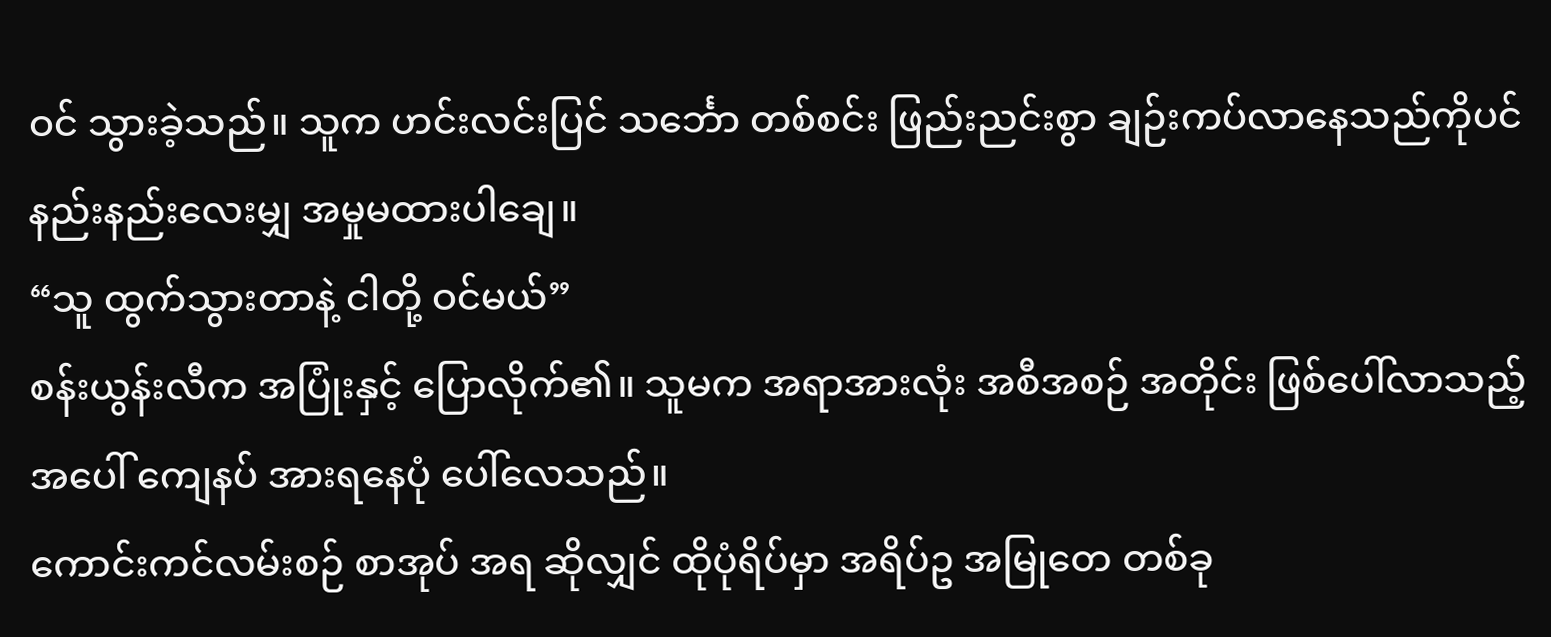ဝင် သွားခဲ့သည်။ သူက ဟင်းလင်းပြင် သင်္ဘော တစ်စင်း ဖြည်းညင်းစွာ ချဉ်းကပ်လာနေသည်ကိုပင် နည်းနည်းလေးမျှ အမှုမထားပါချေ။
“သူ ထွက်သွားတာနဲ့ ငါတို့ ဝင်မယ်”
စန်းယွန်းလီက အပြုံးနှင့် ပြောလိုက်၏။ သူမက အရာအားလုံး အစီအစဉ် အတိုင်း ဖြစ်ပေါ်လာသည့် အပေါ် ကျေနပ် အားရနေပုံ ပေါ်လေသည်။
ကောင်းကင်လမ်းစဉ် စာအုပ် အရ ဆိုလျှင် ထိုပုံရိပ်မှာ အရိပ်ဥ အမြုတေ တစ်ခု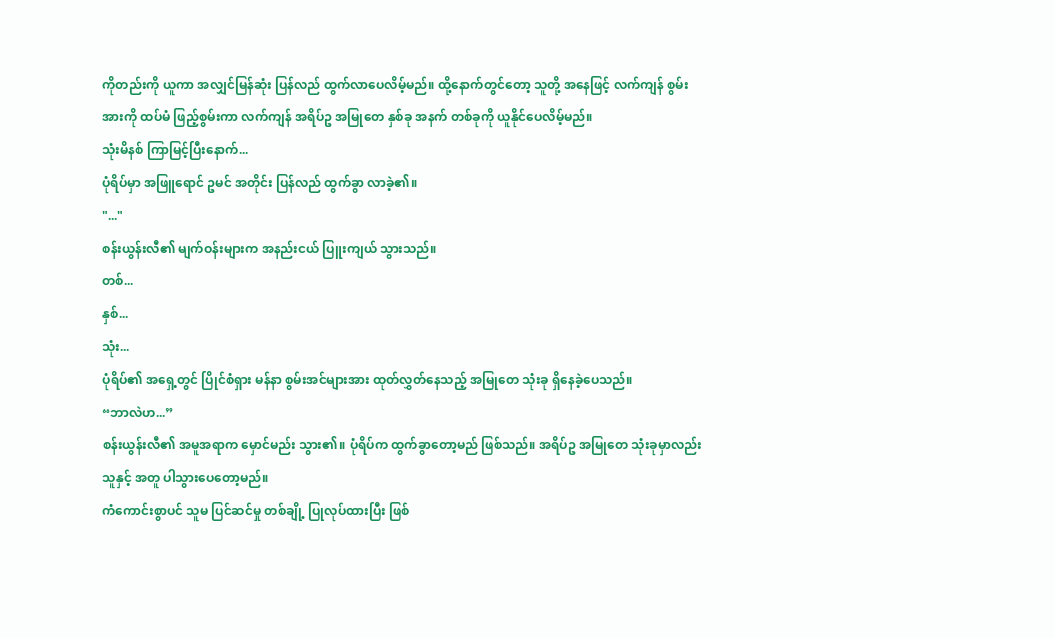ကိုတည်းကို ယူကာ အလျှင်မြန်ဆုံး ပြန်လည် ထွက်လာပေလိမ့်မည်။ ထို့နောက်တွင်တော့ သူတို့ အနေဖြင့် လက်ကျန် စွမ်းအားကို ထပ်မံ ဖြည့်စွမ်းကာ လက်ကျန် အရိပ်ဥ အမြုတေ နှစ်ခု အနက် တစ်ခုကို ယူနိုင်ပေလိမ့်မည်။
သုံးမိနစ် ကြာမြင့်ပြီးနောက်...
ပုံရိပ်မှာ အဖြူရောင် ဥမင် အတိုင်း ပြန်လည် ထွက်ခွာ လာခဲ့၏။
"..."
စန်းယွန်းလီ၏ မျက်ဝန်းများက အနည်းငယ် ပြူးကျယ် သွားသည်။
တစ်...
နှစ်...
သုံး...
ပုံရိပ်၏ အရှေ့တွင် ပြိုင်စံရှား မန်နာ စွမ်းအင်များအား ထုတ်လွှတ်နေသည့် အမြုတေ သုံးခု ရှိနေခဲ့ပေသည်။
“ဘာလဲဟ...”
စန်းယွန်းလီ၏ အမူအရာက မှောင်မည်း သွား၏။ ပုံရိပ်က ထွက်ခွာတော့မည် ဖြစ်သည်။ အရိပ်ဥ အမြုတေ သုံးခုမှာလည်း သူနှင့် အတူ ပါသွားပေတော့မည်။
ကံကောင်းစွာပင် သူမ ပြင်ဆင်မှု တစ်ချို့ ပြုလုပ်ထားပြီး ဖြစ်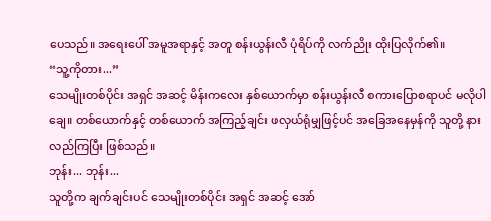ပေသည်။ အရေးပေါ် အမူအရာနှင့် အတူ စန်းယွန်းလီ ပုံရိပ်ကို လက်ညိုး ထိုးပြလိုက်၏။
“သူ့ကိုတား...”
သေမျိုးတစ်ပိုင်း အရှင် အဆင့် မိန်းကလေး နှစ်ယောက်မှာ စန်းယွန်းလီ စကားပြောစရာပင် မလိုပါချေ။ တစ်ယောက်နှင့် တစ်ယောက် အကြည့်ချင်း ဖလှယ်ရုံမျှဖြင့်ပင် အခြေအနေမှန်ကို သူတို့ နားလည်ကြပြီး ဖြစ်သည်။
ဘုန်း... ဘုန်း...
သူတို့က ချက်ချင်းပင် သေမျိုးတစ်ပိုင်း အရှင် အဆင့် အော်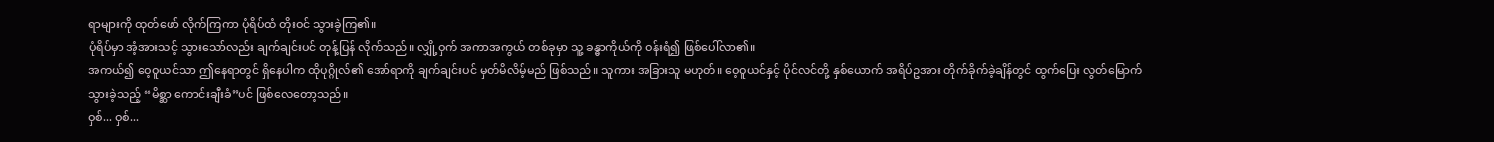ရာများကို ထုတ်ဖော် လိုက်ကြကာ ပုံရိပ်ထံ တိုးဝင် သွားခဲ့ကြ၏။
ပုံရိပ်မှာ အံ့အားသင့် သွားသော်လည်း ချက်ချင်းပင် တုန့်ပြန် လိုက်သည်။ လျှို့ဝှက် အကာအကွယ် တစ်ခုမှာ သူ့ ခန္ဓာကိုယ်ကို ဝန်းရံ၍ ဖြစ်ပေါ်လာ၏။
အကယ်၍ ဝေ့ဝူယင်သာ ဤနေရာတွင် ရှိနေပါက ထိုပုဂ္ဂိုလ်၏ အော်ရာကို ချက်ချင်းပင် မှတ်မိလိမ့်မည် ဖြစ်သည်။ သူကား အခြားသူ မဟုတ်။ ဝေ့ဝူယင်နှင့် ပိုင်လင်တို့ နှစ်ယောက် အရိပ်ဥအား တိုက်ခိုက်ခဲ့ချိန်တွင် ထွက်ပြေး လွတ်မြောက်သွားခဲ့သည့် “မိစ္ဆာ ကောင်းချီးခံ”ပင် ဖြစ်လေတော့သည်။
ဝှစ်... ဝှစ်...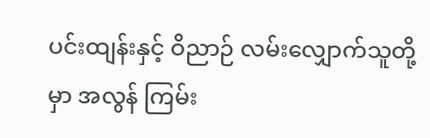ပင်းထျန်းနှင့် ဝိညာဉ် လမ်းလျှောက်သူတို့မှာ အလွန် ကြမ်း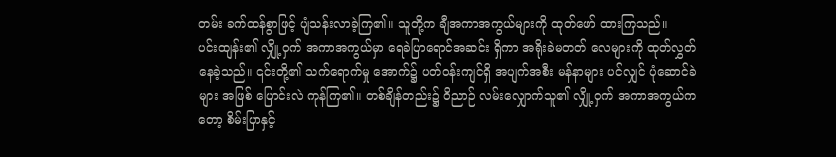တမ်း ခက်ထန်စွာဖြင့် ပျံသန်းလာခဲ့ကြ၏။ သူတို့က ချီအကာအကွယ်များကို ထုတ်ဖော် ထားကြသည်။
ပင်းထျန်း၏ လျှို့ဝှက် အကာအကွယ်မှာ ရေခဲပြာရောင်အဆင်း ရှိကာ အရိုးခဲမတတ် လေများကို ထုတ်လွှတ် နေခဲ့သည်။ ၎င်းတို့၏ သက်ရောက်မှု အောက်၌ ပတ်ဝန်းကျင်ရှိ အပျက်အစီး မန်နာများ ပင်လျှင် ပုံဆောင်ခဲများ အဖြစ် ပြောင်းလဲ ကုန်ကြ၏။ တစ်ချိန်တည်း၌ ဝိညာဉ် လမ်းလျှောက်သူ၏ လျှို့ဝှက် အကာအကွယ်ကတော့ စိမ်းပြာနှင့်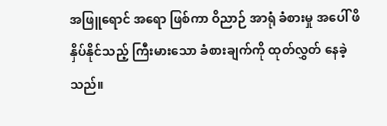အဖြူရောင် အရော ဖြစ်ကာ ဝိညာဉ် အာရုံ ခံစားမှု အပေါ် ဖိနှိပ်နိုင်သည့် ကြီးမားသော ခံစားချက်ကို ထုတ်လွှတ် နေခဲ့သည်။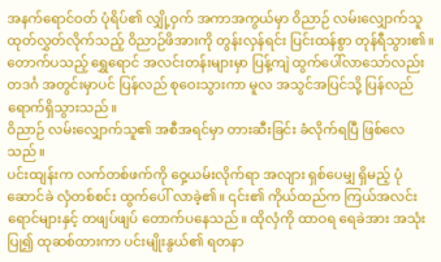အနက်ရောင်ဝတ် ပုံရိပ်၏ လျှို့ဝှက် အကာအကွယ်မှာ ဝိညာဉ် လမ်းလျှောက်သူ ထုတ်လွှတ်လိုက်သည့် ဝိညာဉ်ဖိအားကို တွန်းလှန်ရင်း ပြင်းထန်စွာ တုန်ရီသွား၏။ တောက်ပသည့် ရွှေရောင် အလင်းတန်းများမှာ ပြန့်ကျဲ ထွက်ပေါ်လာသော်လည်း တဒင်္ဂ အတွင်းမှာပင် ပြန်လည် စုဝေးသွားကာ မူလ အသွင်အပြင်သို့ ပြန်လည် ရောက်ရှိသွားသည်။
ဝိညာဉ် လမ်းလျှောက်သူ၏ အစီအရင်မှာ တားဆီးခြင်း ခံလိုက်ရပြီ ဖြစ်လေသည်။
ပင်းထျန်းက လက်တစ်ဖက်ကို ဝှေ့ယမ်းလိုက်ရာ အလျား ရှစ်ပေမျှ ရှိမည့် ပုံဆောင်ခဲ လှံတစ်စင်း ထွက်ပေါ် လာခဲ့၏။ ၎င်း၏ ကိုယ်ထည်က ကြယ်အလင်းရောင်များနှင့် တဖျပ်ဖျပ် တောက်ပနေသည်။ ထိုလှံကို ထာဝရ ရေခဲအား အသုံးပြု၍ ထုဆစ်ထားကာ ပင်းမျိုးနွယ်၏ ရတနာ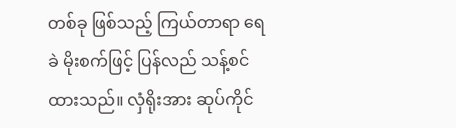တစ်ခု ဖြစ်သည့် ကြယ်တာရာ ရေခဲ မိုးစက်ဖြင့် ပြန်လည် သန့်စင်ထားသည်။ လှံရိုးအား ဆုပ်ကိုင်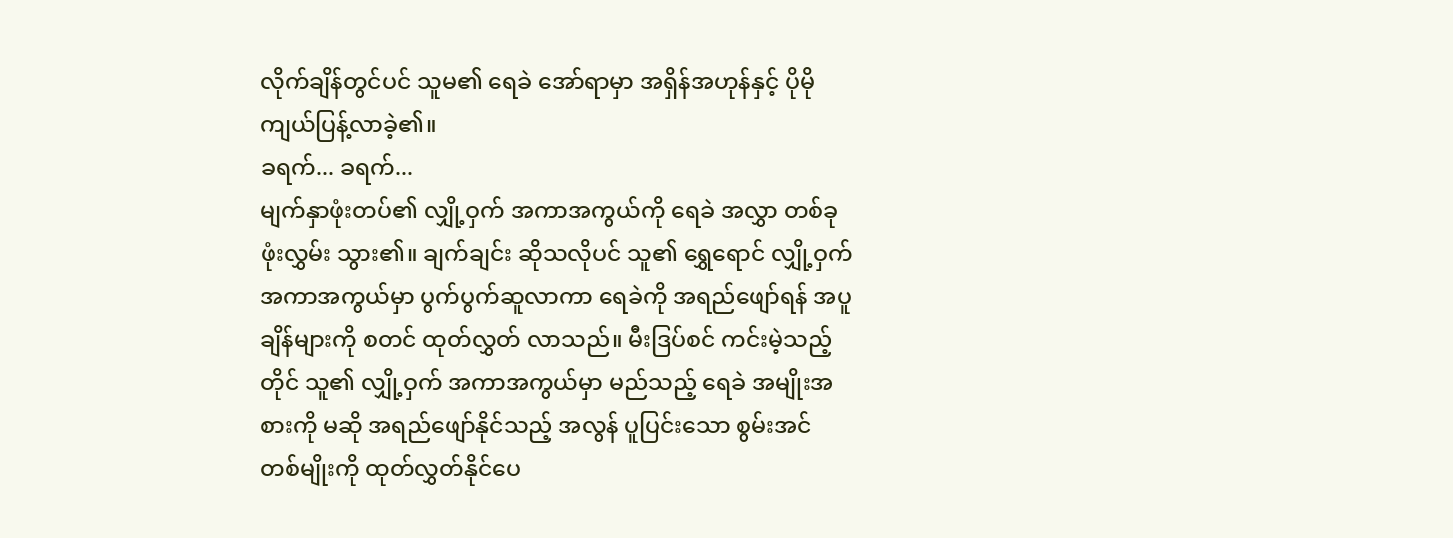လိုက်ချိန်တွင်ပင် သူမ၏ ရေခဲ အော်ရာမှာ အရှိန်အဟုန်နှင့် ပိုမို ကျယ်ပြန့်လာခဲ့၏။
ခရက်... ခရက်...
မျက်နှာဖုံးတပ်၏ လျှို့ဝှက် အကာအကွယ်ကို ရေခဲ အလွှာ တစ်ခု ဖုံးလွှမ်း သွား၏။ ချက်ချင်း ဆိုသလိုပင် သူ၏ ရွှေရောင် လျှို့ဝှက် အကာအကွယ်မှာ ပွက်ပွက်ဆူလာကာ ရေခဲကို အရည်ဖျော်ရန် အပူချိန်များကို စတင် ထုတ်လွှတ် လာသည်။ မီးဒြပ်စင် ကင်းမဲ့သည့်တိုင် သူ၏ လျှို့ဝှက် အကာအကွယ်မှာ မည်သည့် ရေခဲ အမျိုးအစားကို မဆို အရည်ဖျော်နိုင်သည့် အလွန် ပူပြင်းသော စွမ်းအင် တစ်မျိုးကို ထုတ်လွှတ်နိုင်ပေ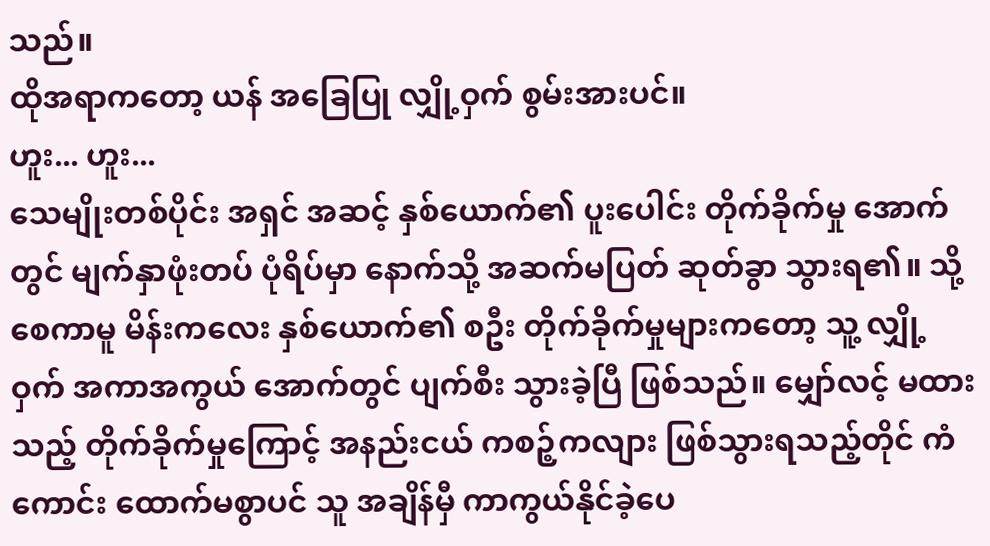သည်။
ထိုအရာကတော့ ယန် အခြေပြု လျှို့ဝှက် စွမ်းအားပင်။
ဟူး... ဟူး...
သေမျိုးတစ်ပိုင်း အရှင် အဆင့် နှစ်ယောက်၏ ပူးပေါင်း တိုက်ခိုက်မှု အောက်တွင် မျက်နှာဖုံးတပ် ပုံရိပ်မှာ နောက်သို့ အဆက်မပြတ် ဆုတ်ခွာ သွားရ၏။ သို့စေကာမူ မိန်းကလေး နှစ်ယောက်၏ စဦး တိုက်ခိုက်မှုများကတော့ သူ့ လျှို့ဝှက် အကာအကွယ် အောက်တွင် ပျက်စီး သွားခဲ့ပြီ ဖြစ်သည်။ မျှော်လင့် မထားသည့် တိုက်ခိုက်မှုကြောင့် အနည်းငယ် ကစဉ့်ကလျား ဖြစ်သွားရသည့်တိုင် ကံကောင်း ထောက်မစွာပင် သူ အချိန်မှီ ကာကွယ်နိုင်ခဲ့ပေ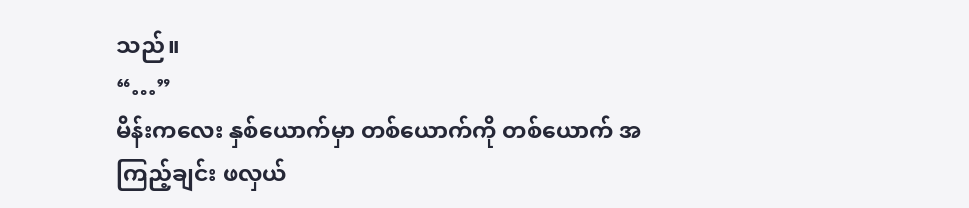သည်။
“…”
မိန်းကလေး နှစ်ယောက်မှာ တစ်ယောက်ကို တစ်ယောက် အကြည့်ချင်း ဖလှယ်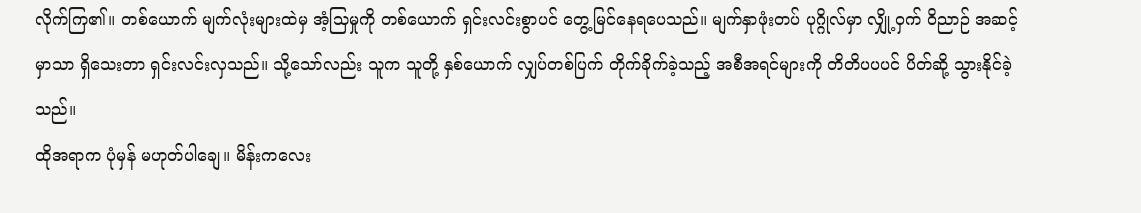လိုက်ကြ၏။ တစ်ယောက် မျက်လုံးများထဲမှ အံ့သြမှုကို တစ်ယောက် ရှင်းလင်းစွာပင် တွေ့မြင်နေရပေသည်။ မျက်နှာဖုံးတပ် ပုဂ္ဂိုလ်မှာ လျှို့ဝှက် ဝိညာဉ် အဆင့်မှာသာ ရှိသေးတာ ရှင်းလင်းလှသည်။ သို့သော်လည်း သူက သူတို့ နှစ်ယောက် လျှပ်တစ်ပြက် တိုက်ခိုက်ခဲ့သည့် အစီအရင်များကို တိတိပပပင် ပိတ်ဆို့ သွားနိုင်ခဲ့သည်။
ထိုအရာက ပုံမှန် မဟုတ်ပါချေ။ မိန်းကလေး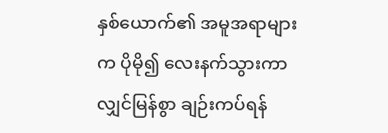နှစ်ယောက်၏ အမူအရာများက ပိုမို၍ လေးနက်သွားကာ လျှင်မြန်စွာ ချဉ်းကပ်ရန်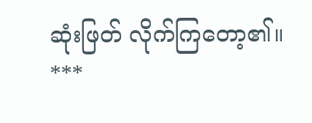ဆုံးဖြတ် လိုက်ကြတော့၏။
***